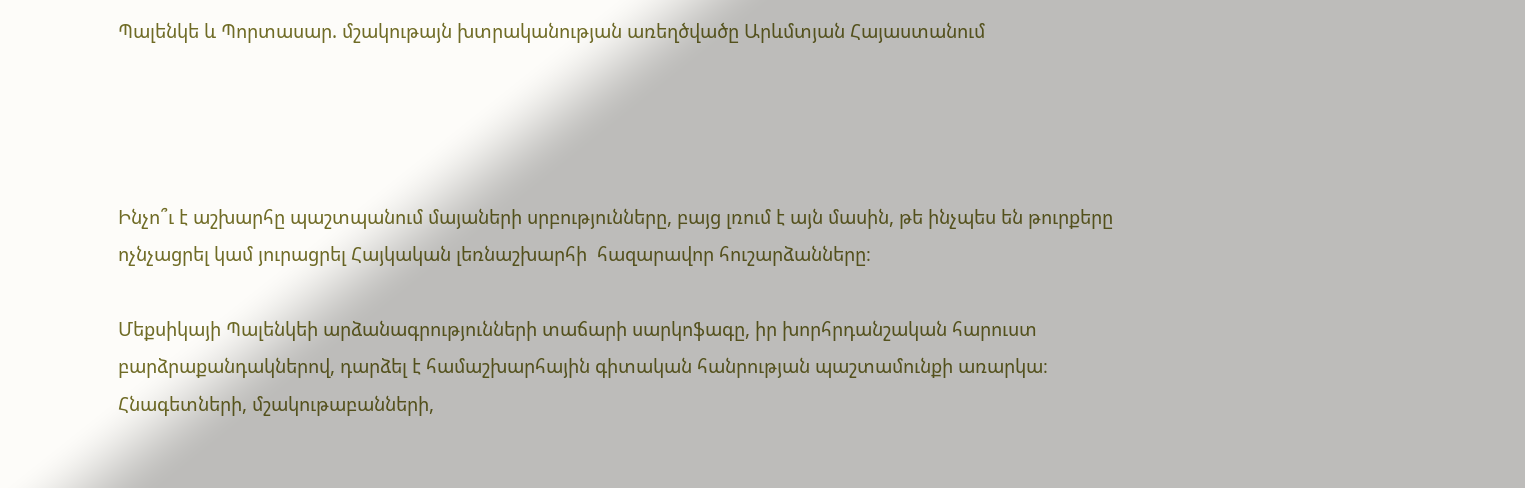Պալենկե և Պորտասար. մշակութայն խտրականության առեղծվածը Արևմտյան Հայաստանում




Ինչո՞ւ է աշխարհը պաշտպանում մայաների սրբությունները, բայց լռում է այն մասին, թե ինչպես են թուրքերը ոչնչացրել կամ յուրացրել Հայկական լեռնաշխարհի  հազարավոր հուշարձանները։

Մեքսիկայի Պալենկեի արձանագրությունների տաճարի սարկոֆագը, իր խորհրդանշական հարուստ բարձրաքանդակներով, դարձել է համաշխարհային գիտական հանրության պաշտամունքի առարկա։
Հնագետների, մշակութաբանների,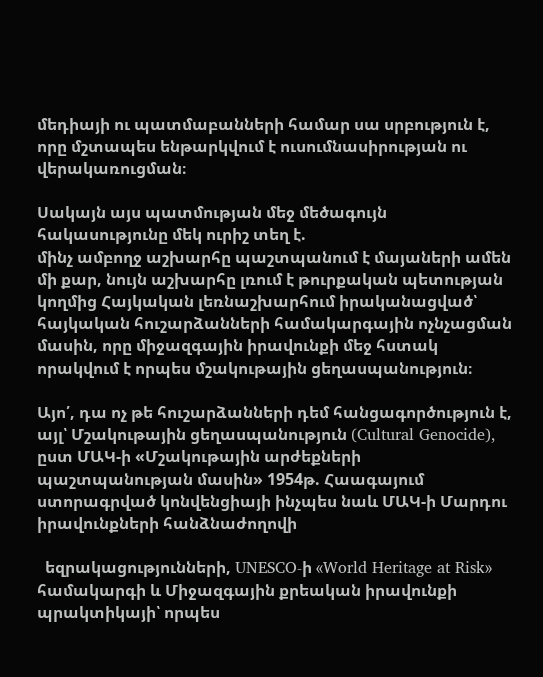մեդիայի ու պատմաբանների համար սա սրբություն է, որը մշտապես ենթարկվում է ուսումնասիրության ու վերակառուցման։

Սակայն այս պատմության մեջ մեծագույն հակասությունը մեկ ուրիշ տեղ է.
մինչ ամբողջ աշխարհը պաշտպանում է մայաների ամեն մի քար, նույն աշխարհը լռում է թուրքական պետության կողմից Հայկական լեռնաշխարհում իրականացված՝ հայկական հուշարձանների համակարգային ոչնչացման մասին, որը միջազգային իրավունքի մեջ հստակ որակվում է որպես մշակութային ցեղասպանություն։

Այո՛, դա ոչ թե հուշարձանների դեմ հանցագործություն է, այլ՝ Մշակութային ցեղասպանություն (Cultural Genocide), ըստ ՄԱԿ-ի «Մշակութային արժեքների պաշտպանության մասին» 1954թ. Հաագայում ստորագրված կոնվենցիայի ինչպես նաև ՄԱԿ-ի Մարդու իրավունքների հանձնաժողովի

  եզրակացությունների, UNESCO-ի «World Heritage at Risk» համակարգի և Միջազգային քրեական իրավունքի պրակտիկայի՝ որպես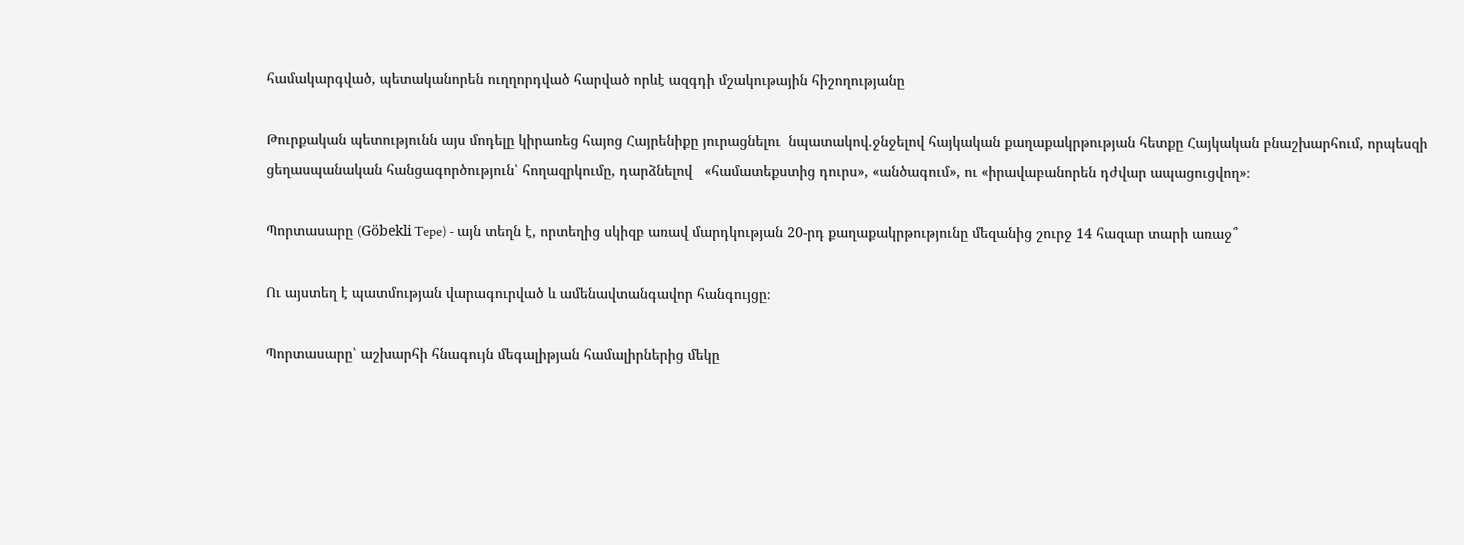համակարգված, պետականորեն ուղղորդված հարված որևէ ազգդի մշակութային հիշողությանը

Թուրքական պետությունն այս մոդելը կիրառեց հայոց Հայրենիքը յուրացնելու  նպատակով.ջնջելով հայկական քաղաքակրթության հետքը Հայկական բնաշխարհում, որպեսզի ցեղասպանական հանցագործություն՝ հողազրկումը, դարձնելով   «համատեքստից դուրս», «անծագում», ու «իրավաբանորեն դժվար ապացուցվող»։

Պորտասարը (Göbekli Tepe) - այն տեղն է, որտեղից սկիզբ առավ մարդկության 20-րդ քաղաքակրթությունը մեզանից շուրջ 14 հազար տարի առաջ՞

Ու այստեղ է պատմության վարագուրված և ամենավտանգավոր հանգույցը։

Պորտասարը՝ աշխարհի հնագույն մեգալիթյան համալիրներից մեկը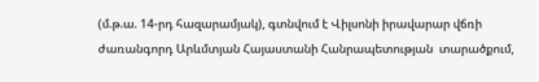(մ.թ.ա. 14-րդ հազարամյակ), գտնվում է Վիլսոնի իրավարար վճռի ժառանգորդ Արևմտյան Հայաստանի Հանրապետության  տարածքում,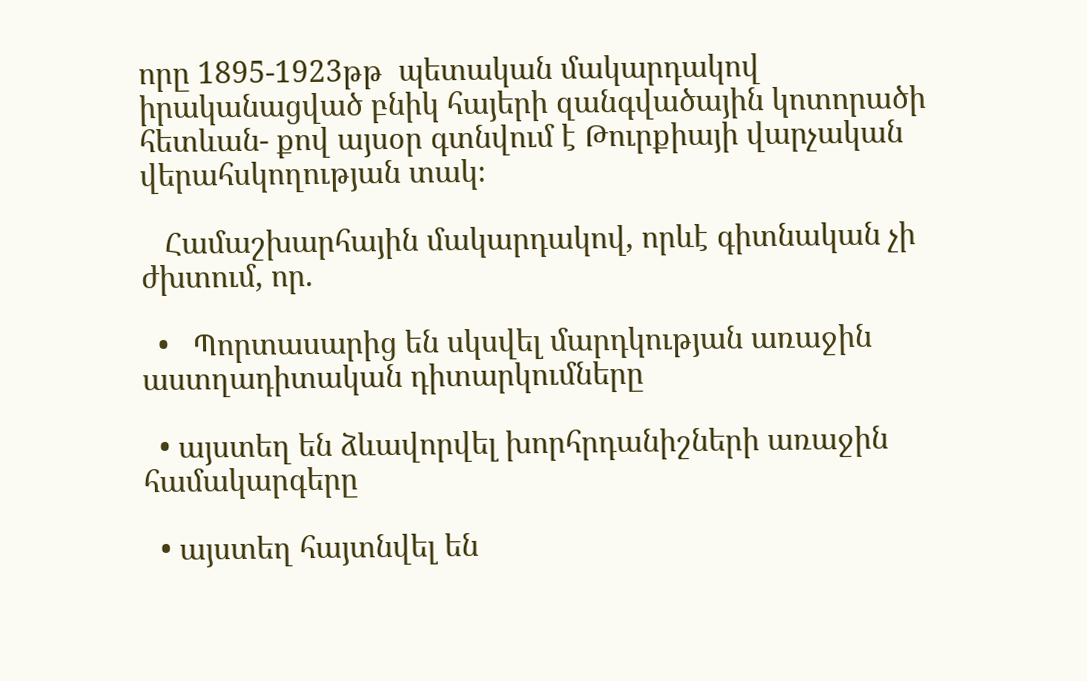որը 1895-1923թթ  պետական մակարդակով իրականացված բնիկ հայերի զանգվածային կոտորածի  հետևան- քով այսօր գտնվում է Թուրքիայի վարչական վերահսկողության տակ։

   Համաշխարհային մակարդակով, որևէ գիտնական չի ժխտում, որ.

  •   Պորտասարից են սկսվել մարդկության առաջին աստղադիտական դիտարկումները

  • այստեղ են ձևավորվել խորհրդանիշների առաջին համակարգերը

  • այստեղ հայտնվել են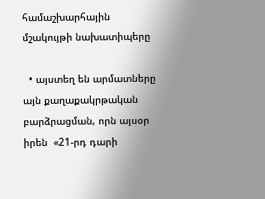համաշխարհային մշակույթի նախատիպերը

  • այստեղ են արմատները այն քաղաքակրթական բարձրացման, որն այսօր  իրեն  «21-րդ դարի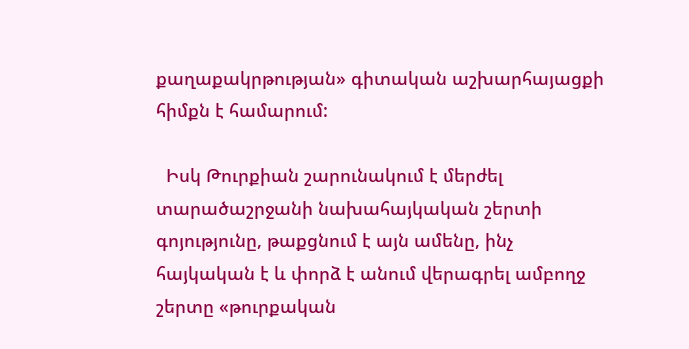քաղաքակրթության» գիտական աշխարհայացքի հիմքն է համարում:

  Իսկ Թուրքիան շարունակում է մերժել տարածաշրջանի նախահայկական շերտի գոյությունը, թաքցնում է այն ամենը, ինչ հայկական է և փորձ է անում վերագրել ամբողջ շերտը «թուրքական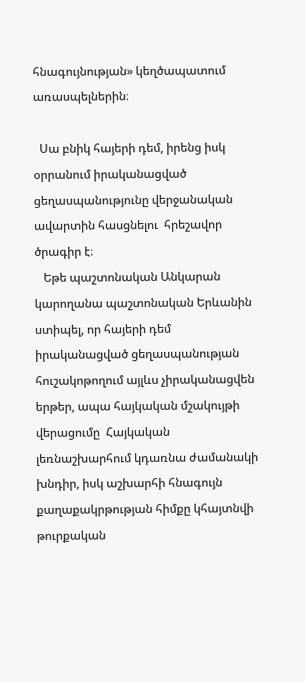հնագույնության» կեղծապատում առասպելներին։

  Սա բնիկ հայերի դեմ, իրենց իսկ օրրանում իրականացված ցեղասպանությունը վերջանական ավարտին հասցնելու  հրեշավոր ծրագիր է։
   Եթե պաշտոնական Անկարան կարողանա պաշտոնական Երևանին ստիպել, որ հայերի դեմ իրականացված ցեղասպանության հուշակոթողում այլևս չիրականացվեն երթեր, ապա հայկական մշակույթի վերացումը  Հայկական լեռնաշխարհում կդառնա ժամանակի խնդիր, իսկ աշխարհի հնագույն քաղաքակրթության հիմքը կհայտնվի թուրքական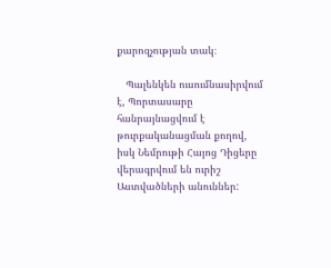քարոզչության տակ։

   Պալենկեն ուսումնասիրվում է, Պորտասարը հանրայնացվում է թուրքականացման քողով, իսկ Նեմրութի Հայոց Դիցերը վերագրվում են ուրիշ Աստվածների անուններ: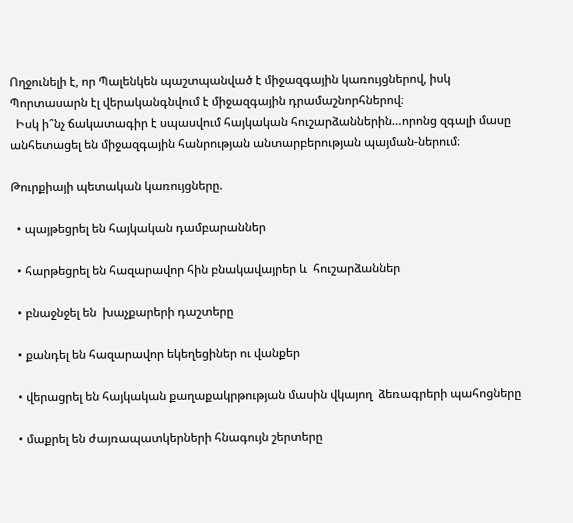Ողջունելի է, որ Պալենկեն պաշտպանված է միջազգային կառույցներով, իսկ
Պորտասարն էլ վերականգնվում է միջազգային դրամաշնորհներով։
  Իսկ ի՞նչ ճակատագիր է սպասվում հայկական հուշարձաններին…որոնց զգալի մասը  անհետացել են միջազգային հանրության անտարբերության պայման-ներում։

Թուրքիայի պետական կառույցները.

  • պայթեցրել են հայկական դամբարաններ

  • հարթեցրել են հազարավոր հին բնակավայրեր և  հուշարձաններ

  • բնաջնջել են  խաչքարերի դաշտերը

  • քանդել են հազարավոր եկեղեցիներ ու վանքեր

  • վերացրել են հայկական քաղաքակրթության մասին վկայող  ձեռագրերի պահոցները

  • մաքրել են ժայռապատկերների հնագույն շերտերը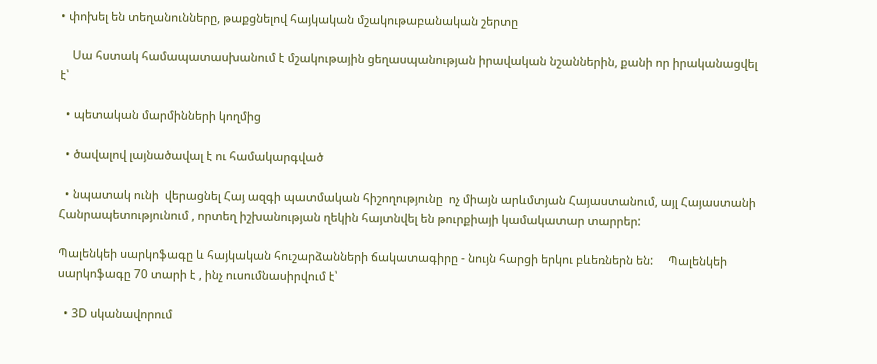• փոխել են տեղանունները, թաքցնելով հայկական մշակութաբանական շերտը

    Սա հստակ համապատասխանում է մշակութային ցեղասպանության իրավական նշաններին, քանի որ իրականացվել է՝

  • պետական մարմինների կողմից

  • ծավալով լայնածավալ է ու համակարգված

  • նպատակ ունի  վերացնել Հայ ազգի պատմական հիշողությունը  ոչ միայն արևմտյան Հայաստանում, այլ Հայաստանի Հանրապետությունում , որտեղ իշխանության ղեկին հայտնվել են թուրքիայի կամակատար տարրեր:

Պալենկեի սարկոֆագը և հայկական հուշարձանների ճակատագիրը - նույն հարցի երկու բևեռներն են:     Պալենկեի սարկոֆագը 70 տարի է , ինչ ուսումնասիրվում է՝

  • 3D սկանավորում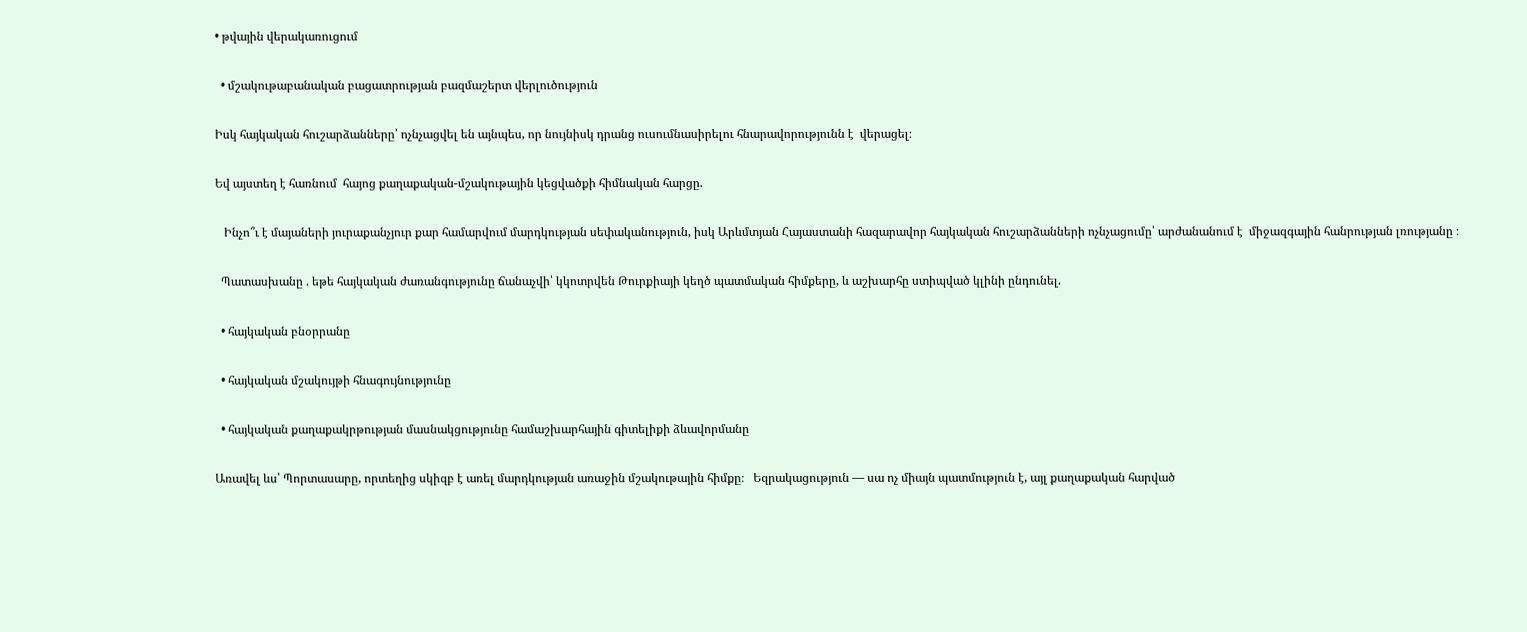• թվային վերակառուցում

  • մշակութաբանական բացատրության բազմաշերտ վերլուծություն

Իսկ հայկական հուշարձանները՝ ոչնչացվել են այնպես, որ նույնիսկ դրանց ուսումնասիրելու հնարավորությունն է  վերացել։

Եվ այստեղ է հառնում  հայոց քաղաքական-մշակութային կեցվածքի հիմնական հարցը.

   Ինչո՞ւ է մայաների յուրաքանչյուր քար համարվում մարդկության սեփականություն, իսկ Արևմտյան Հայաստանի հազարավոր հայկական հուշարձանների ոչնչացումը՝ արժանանում է  միջազգային հանրության լռությանը ։

  Պատասխանը . եթե հայկական ժառանգությունը ճանաչվի՝ կկոտրվեն Թուրքիայի կեղծ պատմական հիմքերը, և աշխարհը ստիպված կլինի ընդունել.

  • հայկական բնօրրանը

  • հայկական մշակույթի հնագույնությունը

  • հայկական քաղաքակրթության մասնակցությունը համաշխարհային գիտելիքի ձևավորմանը

Առավել ևս՝ Պորտասարը, որտեղից սկիզբ է առել մարդկության առաջին մշակութային հիմքը։   Եզրակացություն — սա ոչ միայն պատմություն է, այլ քաղաքական հարված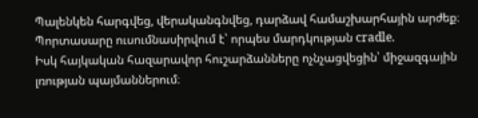Պալենկեն հարգվեց, վերականգնվեց, դարձավ համաշխարհային արժեք։
Պորտասարը ուսումնասիրվում է՝ որպես մարդկության cradle.
Իսկ հայկական հազարավոր հուշարձանները ոչնչացվեցին՝ միջազգային լռության պայմաններում։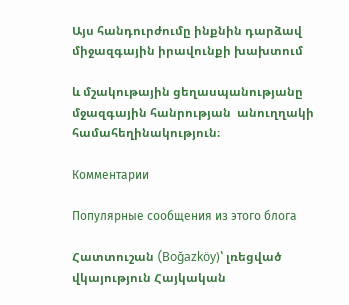Այս հանդուրժումը ինքնին դարձավ միջազգային իրավունքի խախտում

և մշակութային ցեղասպանությանը մջազգային հանրության  անուղղակի համահեղինակություն։

Комментарии

Популярные сообщения из этого блога

Հատտուշան (Boğazköy)՝ լռեցված վկայություն Հայկական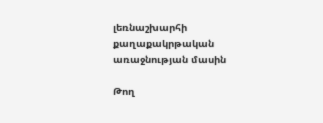լեռնաշխարհի քաղաքակրթական առաջնության մասին

Թող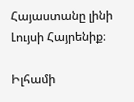Հայաստանը լինի Լույսի Հայրենիք։

Իլհամի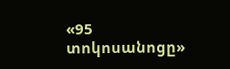«95 տոկոսանոցը»